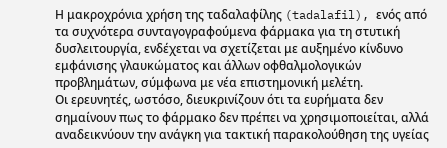Η μακροχρόνια χρήση της ταδαλαφίλης (tadalafil), ενός από τα συχνότερα συνταγογραφούμενα φάρμακα για τη στυτική δυσλειτουργία, ενδέχεται να σχετίζεται με αυξημένο κίνδυνο εμφάνισης γλαυκώματος και άλλων οφθαλμολογικών προβλημάτων, σύμφωνα με νέα επιστημονική μελέτη.
Οι ερευνητές, ωστόσο, διευκρινίζουν ότι τα ευρήματα δεν σημαίνουν πως το φάρμακο δεν πρέπει να χρησιμοποιείται, αλλά αναδεικνύουν την ανάγκη για τακτική παρακολούθηση της υγείας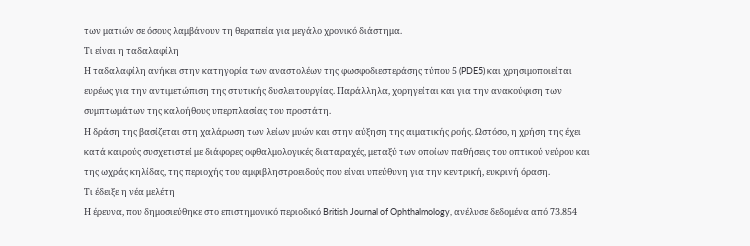των ματιών σε όσους λαμβάνουν τη θεραπεία για μεγάλο χρονικό διάστημα.
Τι είναι η ταδαλαφίλη
Η ταδαλαφίλη ανήκει στην κατηγορία των αναστολέων της φωσφοδιεστεράσης τύπου 5 (PDE5) και χρησιμοποιείται ευρέως για την αντιμετώπιση της στυτικής δυσλειτουργίας. Παράλληλα, χορηγείται και για την ανακούφιση των συμπτωμάτων της καλοήθους υπερπλασίας του προστάτη.
Η δράση της βασίζεται στη χαλάρωση των λείων μυών και στην αύξηση της αιματικής ροής. Ωστόσο, η χρήση της έχει κατά καιρούς συσχετιστεί με διάφορες οφθαλμολογικές διαταραχές, μεταξύ των οποίων παθήσεις του οπτικού νεύρου και της ωχράς κηλίδας, της περιοχής του αμφιβληστροειδούς που είναι υπεύθυνη για την κεντρική, ευκρινή όραση.
Τι έδειξε η νέα μελέτη
Η έρευνα, που δημοσιεύθηκε στο επιστημονικό περιοδικό British Journal of Ophthalmology, ανέλυσε δεδομένα από 73.854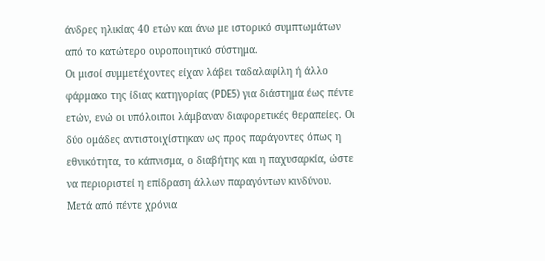άνδρες ηλικίας 40 ετών και άνω με ιστορικό συμπτωμάτων από το κατώτερο ουροποιητικό σύστημα.
Οι μισοί συμμετέχοντες είχαν λάβει ταδαλαφίλη ή άλλο φάρμακο της ίδιας κατηγορίας (PDE5) για διάστημα έως πέντε ετών, ενώ οι υπόλοιποι λάμβαναν διαφορετικές θεραπείες. Οι δύο ομάδες αντιστοιχίστηκαν ως προς παράγοντες όπως η εθνικότητα, το κάπνισμα, ο διαβήτης και η παχυσαρκία, ώστε να περιοριστεί η επίδραση άλλων παραγόντων κινδύνου.
Μετά από πέντε χρόνια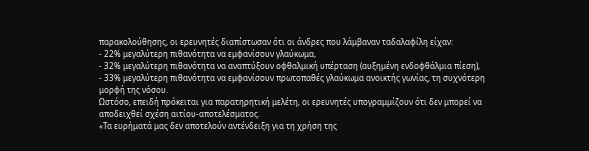παρακολούθησης, οι ερευνητές διαπίστωσαν ότι οι άνδρες που λάμβαναν ταδαλαφίλη είχαν:
- 22% μεγαλύτερη πιθανότητα να εμφανίσουν γλαύκωμα,
- 32% μεγαλύτερη πιθανότητα να αναπτύξουν οφθαλμική υπέρταση (αυξημένη ενδοφθάλμια πίεση),
- 33% μεγαλύτερη πιθανότητα να εμφανίσουν πρωτοπαθές γλαύκωμα ανοικτής γωνίας, τη συχνότερη μορφή της νόσου.
Ωστόσο, επειδή πρόκειται για παρατηρητική μελέτη, οι ερευνητές υπογραμμίζουν ότι δεν μπορεί να αποδειχθεί σχέση αιτίου-αποτελέσματος.
«Τα ευρήματά μας δεν αποτελούν αντένδειξη για τη χρήση της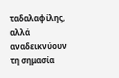ταδαλαφίλης, αλλά αναδεικνύουν τη σημασία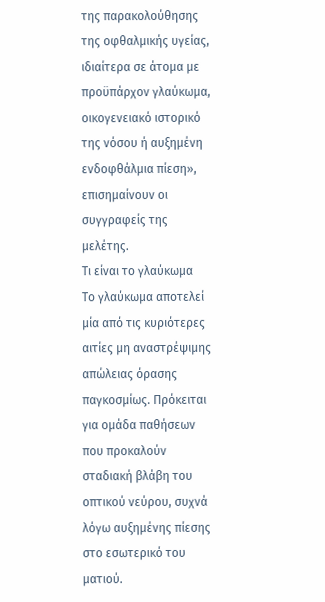της παρακολούθησης της οφθαλμικής υγείας, ιδιαίτερα σε άτομα με προϋπάρχον γλαύκωμα, οικογενειακό ιστορικό της νόσου ή αυξημένη ενδοφθάλμια πίεση», επισημαίνουν οι συγγραφείς της μελέτης.
Τι είναι το γλαύκωμα
Το γλαύκωμα αποτελεί μία από τις κυριότερες αιτίες μη αναστρέψιμης απώλειας όρασης παγκοσμίως. Πρόκειται για ομάδα παθήσεων που προκαλούν σταδιακή βλάβη του οπτικού νεύρου, συχνά λόγω αυξημένης πίεσης στο εσωτερικό του ματιού.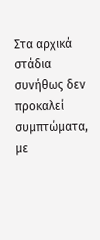Στα αρχικά στάδια συνήθως δεν προκαλεί συμπτώματα, με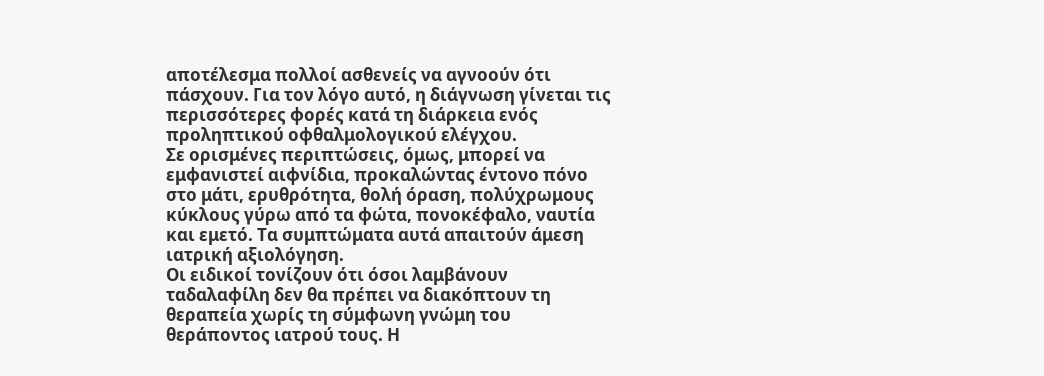αποτέλεσμα πολλοί ασθενείς να αγνοούν ότι πάσχουν. Για τον λόγο αυτό, η διάγνωση γίνεται τις περισσότερες φορές κατά τη διάρκεια ενός προληπτικού οφθαλμολογικού ελέγχου.
Σε ορισμένες περιπτώσεις, όμως, μπορεί να εμφανιστεί αιφνίδια, προκαλώντας έντονο πόνο στο μάτι, ερυθρότητα, θολή όραση, πολύχρωμους κύκλους γύρω από τα φώτα, πονοκέφαλο, ναυτία και εμετό. Τα συμπτώματα αυτά απαιτούν άμεση ιατρική αξιολόγηση.
Οι ειδικοί τονίζουν ότι όσοι λαμβάνουν ταδαλαφίλη δεν θα πρέπει να διακόπτουν τη θεραπεία χωρίς τη σύμφωνη γνώμη του θεράποντος ιατρού τους. Η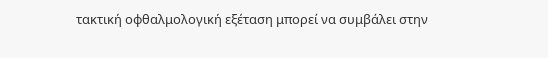τακτική οφθαλμολογική εξέταση μπορεί να συμβάλει στην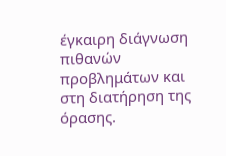έγκαιρη διάγνωση πιθανών προβλημάτων και στη διατήρηση της όρασης.